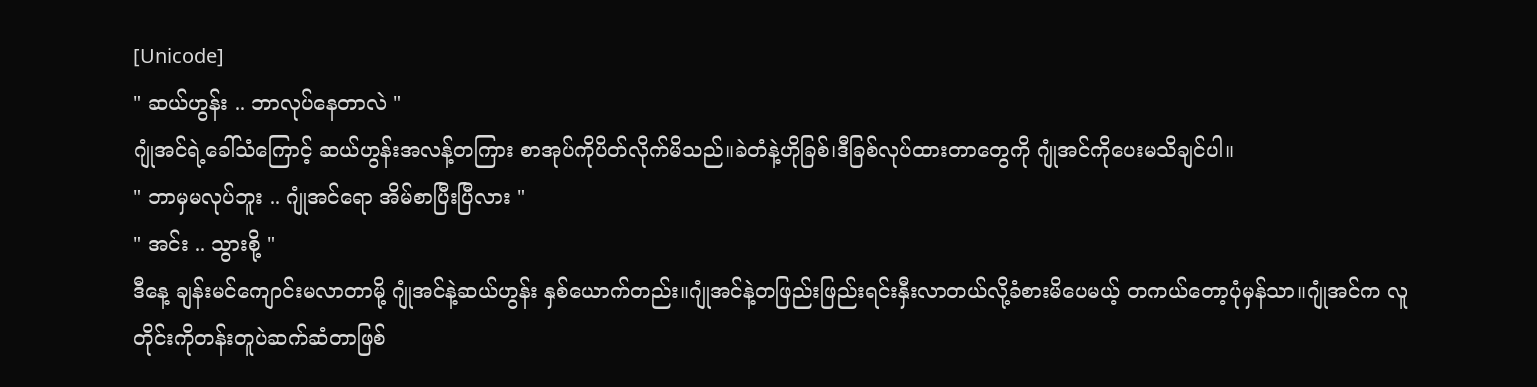[Unicode]
" ဆယ်ဟွန်း .. ဘာလုပ်နေတာလဲ "
ဂျုံအင်ရဲ့ခေါ်သံကြောင့် ဆယ်ဟွန်းအလန့်တကြား စာအုပ်ကိုပိတ်လိုက်မိသည်။ခဲတံနဲ့ဟိုခြစ်၊ဒီခြစ်လုပ်ထားတာတွေကို ဂျုံအင်ကိုပေးမသိချင်ပါ။
" ဘာမှမလုပ်ဘူး .. ဂျုံအင်ရော အိမ်စာပြီးပြီလား "
" အင်း .. သွားစို့ "
ဒီနေ့ ချန်းမင်ကျောင်းမလာတာမို့ ဂျုံအင်နဲ့ဆယ်ဟွန်း နှစ်ယောက်တည်း။ဂျုံအင်နဲ့တဖြည်းဖြည်းရင်းနှီးလာတယ်လို့ခံစားမိပေမယ့် တကယ်တော့ပုံမှန်သာ။ဂျုံအင်က လူတိုင်းကိုတန်းတူပဲဆက်ဆံတာဖြစ်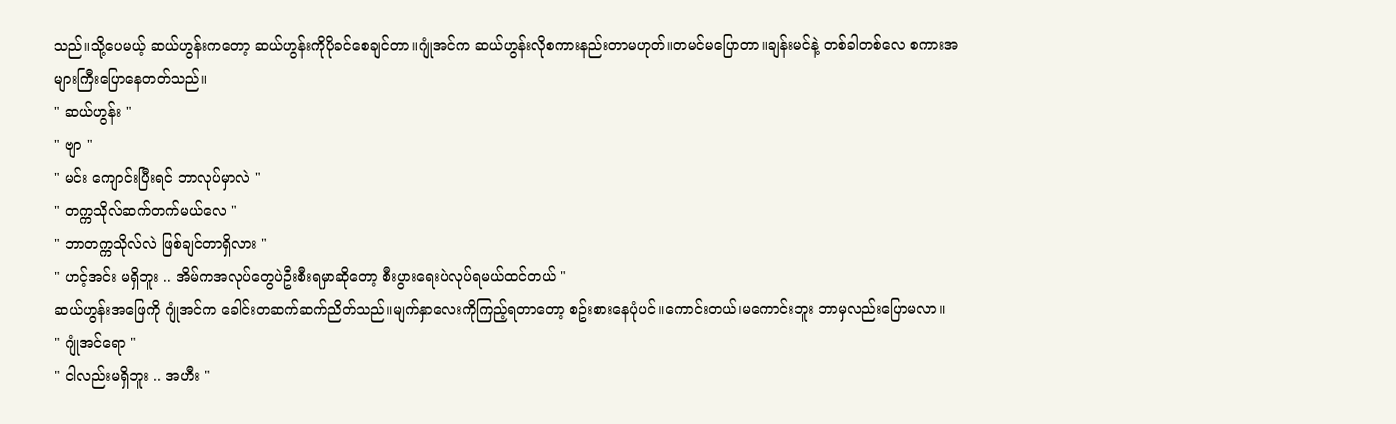သည်။သို့ပေမယ့် ဆယ်ဟွန်းကတော့ ဆယ်ဟွန်းကိုပိုခင်စေချင်တာ။ဂျုံအင်က ဆယ်ဟွန်းလိုစကားနည်းတာမဟုတ်။တမင်မပြောတာ။ချန်းမင်နဲ့ တစ်ခါတစ်လေ စကားအများကြီးပြောနေတတ်သည်။
" ဆယ်ဟွန်း "
" ဗျာ "
" မင်း ကျောင်းပြီးရင် ဘာလုပ်မှာလဲ "
" တက္ကသိုလ်ဆက်တက်မယ်လေ "
" ဘာတက္ကသိုလ်လဲ ဖြစ်ချင်တာရှိလား "
" ဟင့်အင်း မရှိဘူး .. အိမ်ကအလုပ်တွေပဲဦးစီးရမှာဆိုတော့ စီးပွားရေးပဲလုပ်ရမယ်ထင်တယ် "
ဆယ်ဟွန်းအဖြေကို ဂျုံအင်က ခေါင်းတဆက်ဆက်ညိတ်သည်။မျက်နှာလေးကိုကြည့်ရတာတော့ စဥ်းစားနေပုံပင်။ကောင်းတယ်၊မကောင်းဘူး ဘာမှလည်းပြောမလာ။
" ဂျုံအင်ရော "
" ငါလည်းမရှိဘူး .. အဟီး "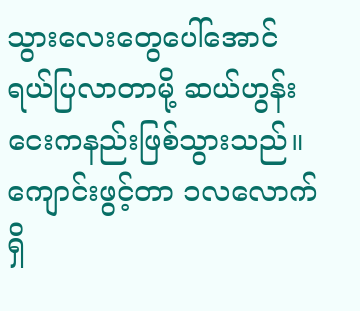သွားလေးတွေပေါ်အောင်ရယ်ပြလာတာမို့ ဆယ်ဟွန်းငေးကနည်းဖြစ်သွားသည်။ကျောင်းဖွင့်တာ ၁လလောက်ရှိ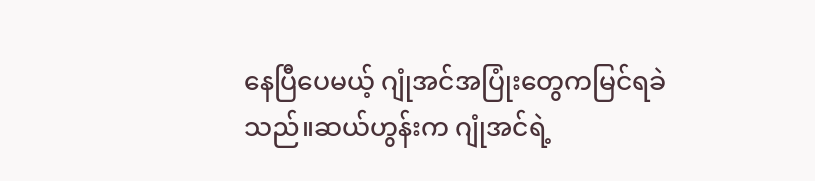နေပြီပေမယ့် ဂျုံအင်အပြုံးတွေကမြင်ရခဲသည်။ဆယ်ဟွန်းက ဂျုံအင်ရဲ့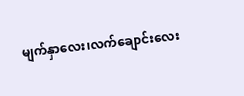မျက်နှာလေး၊လက်ချောင်းလေး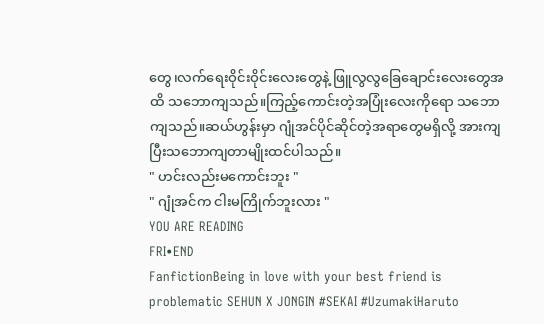တွေ၊လက်ရေးဝိုင်းဝိုင်းလေးတွေနဲ့ ဖြူလွလွခြေချောင်းလေးတွေအထိ သဘောကျသည်။ကြည့်ကောင်းတဲ့အပြုံးလေးကိုရော သဘောကျသည်။ဆယ်ဟွန်းမှာ ဂျုံအင်ပိုင်ဆိုင်တဲ့အရာတွေမရှိလို့ အားကျပြီးသဘောကျတာမျိုးထင်ပါသည်။
" ဟင်းလည်းမကောင်းဘူး "
" ဂျုံအင်က ငါးမကြိုက်ဘူးလား "
YOU ARE READING
FRI•END
FanfictionBeing in love with your best friend is problematic SEHUN X JONGIN #SEKAI #UzumakiHaruto